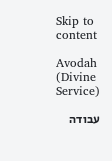Skip to content

Avodah (Divine Service)

עבודה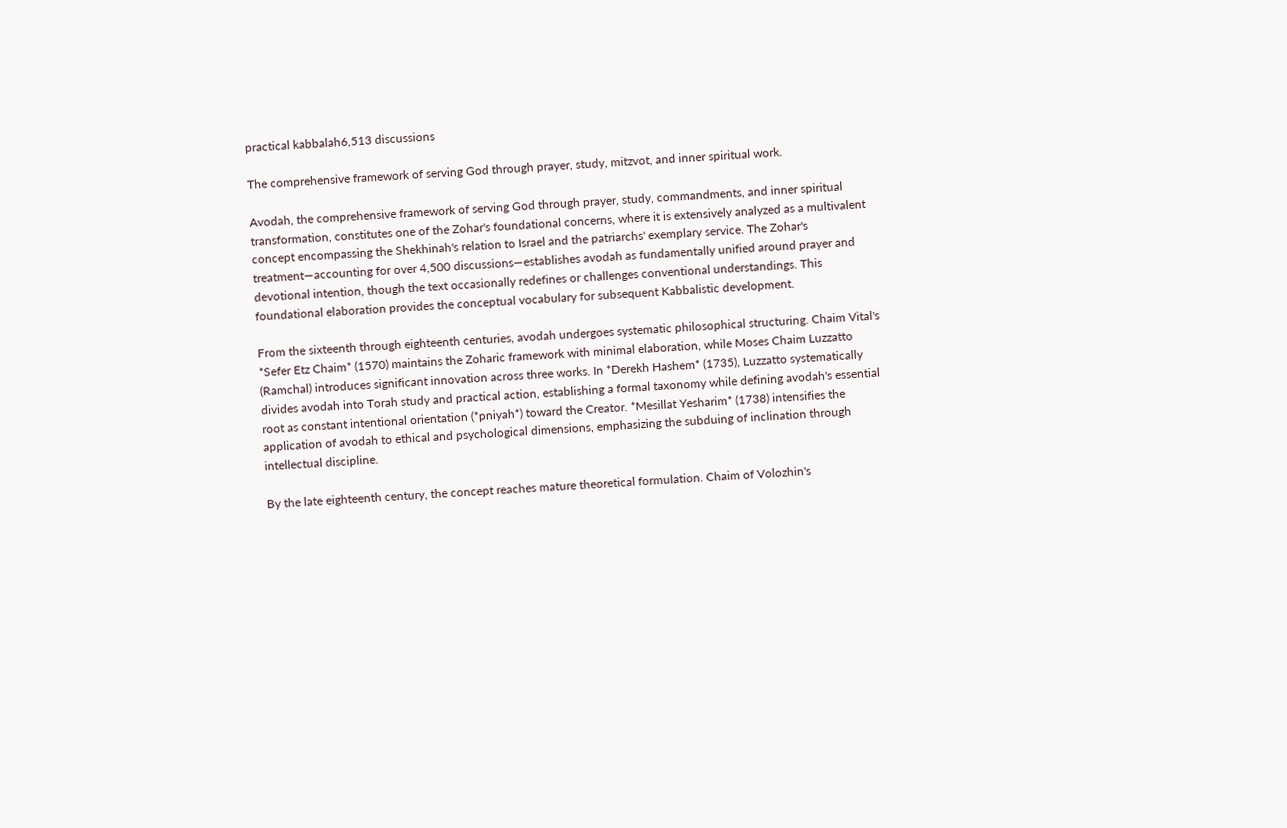practical kabbalah6,513 discussions

The comprehensive framework of serving God through prayer, study, mitzvot, and inner spiritual work.

Avodah, the comprehensive framework of serving God through prayer, study, commandments, and inner spiritual transformation, constitutes one of the Zohar's foundational concerns, where it is extensively analyzed as a multivalent concept encompassing the Shekhinah's relation to Israel and the patriarchs' exemplary service. The Zohar's treatment—accounting for over 4,500 discussions—establishes avodah as fundamentally unified around prayer and devotional intention, though the text occasionally redefines or challenges conventional understandings. This foundational elaboration provides the conceptual vocabulary for subsequent Kabbalistic development.

From the sixteenth through eighteenth centuries, avodah undergoes systematic philosophical structuring. Chaim Vital's *Sefer Etz Chaim* (1570) maintains the Zoharic framework with minimal elaboration, while Moses Chaim Luzzatto (Ramchal) introduces significant innovation across three works. In *Derekh Hashem* (1735), Luzzatto systematically divides avodah into Torah study and practical action, establishing a formal taxonomy while defining avodah's essential root as constant intentional orientation (*pniyah*) toward the Creator. *Mesillat Yesharim* (1738) intensifies the application of avodah to ethical and psychological dimensions, emphasizing the subduing of inclination through intellectual discipline.

By the late eighteenth century, the concept reaches mature theoretical formulation. Chaim of Volozhin's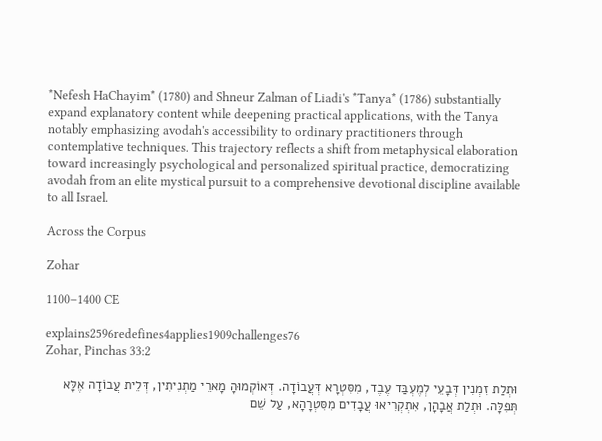*Nefesh HaChayim* (1780) and Shneur Zalman of Liadi's *Tanya* (1786) substantially expand explanatory content while deepening practical applications, with the Tanya notably emphasizing avodah's accessibility to ordinary practitioners through contemplative techniques. This trajectory reflects a shift from metaphysical elaboration toward increasingly psychological and personalized spiritual practice, democratizing avodah from an elite mystical pursuit to a comprehensive devotional discipline available to all Israel.

Across the Corpus

Zohar

1100–1400 CE

explains2596redefines4applies1909challenges76
Zohar, Pinchas 33:2

וּתְלַת זִמְנִין דְּבָעֵי לְמֶעְבַּד עֶבֶד, מִסִּטְרָא דְּעֲבוֹדָה. דְּאוֹקְמוּהָ מָארֵי מַתְנִיתִין, דְּלֵית עֲבוֹדָה אֶלָּא תְּפִלָּה. וּתְלַת אֲבָהָן, אִתְקְרִיאוּ עֲבָדִים מִסִּטְרָהָא, עַל שֵׁם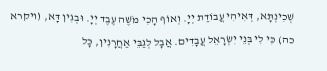שְׁכִינְתָּא, דְּאִיהִי עֲבוֹדַת יְיָ. וְאוֹף הָכִי מֹשֶׁה עֶבֶד יְיָ. וּבְגִין דָּא, (ויקרא כה) כִּי לִי בְּנֵי יִשְׂרָאֵל עֲבָדִים. אֲבָל לְגַבֵּי אַחֲרָנִין, כָּל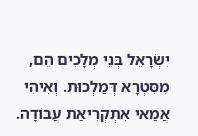יִשְׂרָאֵל בְּנֵי מְלָכִים הֵם, מִסִּטְרָא דְּמַלְכוּת. וְאִיהִי אֲמַאי אִתְקְרִיאַת עֲבוֹדָה.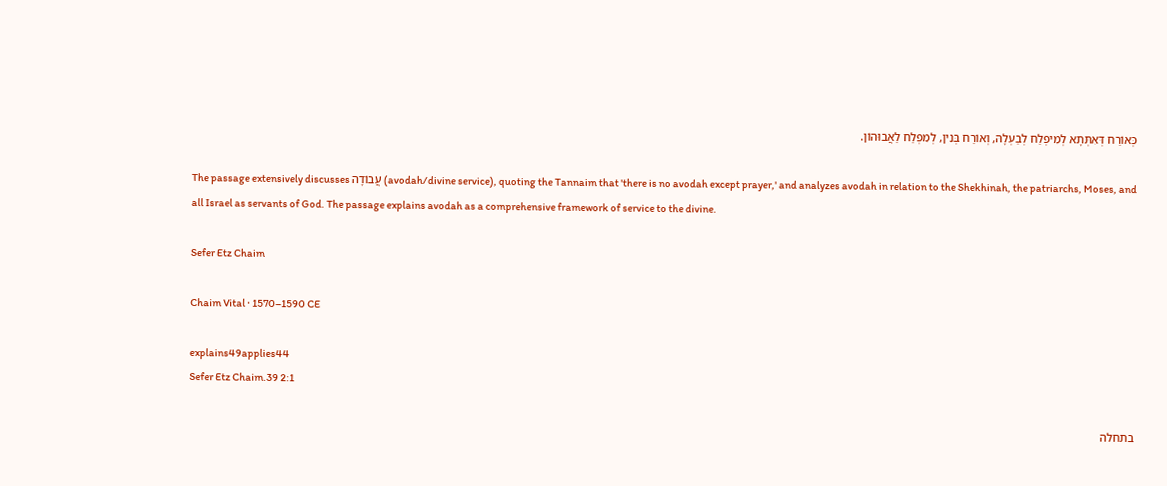כְּאוֹרַח דְּאִתְּתָא לְמִיפְלַח לְבַעְלָהּ, וְאוֹרַח בְּנִין, לְמִפְלַח לַאֲבוּהוֹן.

The passage extensively discusses עֲבוֹדָה (avodah/divine service), quoting the Tannaim that 'there is no avodah except prayer,' and analyzes avodah in relation to the Shekhinah, the patriarchs, Moses, and all Israel as servants of God. The passage explains avodah as a comprehensive framework of service to the divine.

Sefer Etz Chaim

Chaim Vital · 1570–1590 CE

explains49applies44
Sefer Etz Chaim.39 2:1

בתחלה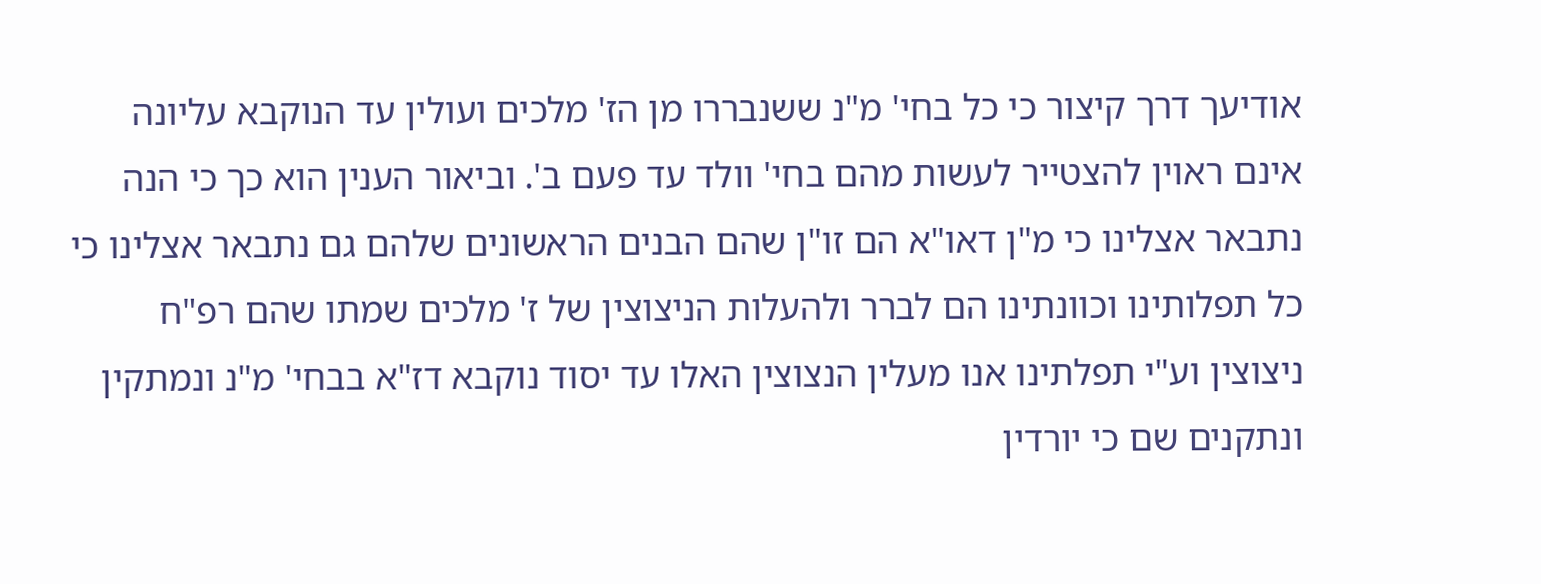אודיעך דרך קיצור כי כל בחי' מ"נ ששנבררו מן הז' מלכים ועולין עד הנוקבא עליונה אינם ראוין להצטייר לעשות מהם בחי' וולד עד פעם ב'. וביאור הענין הוא כך כי הנה נתבאר אצלינו כי מ"ן דאו"א הם זו"ן שהם הבנים הראשונים שלהם גם נתבאר אצלינו כי כל תפלותינו וכוונתינו הם לברר ולהעלות הניצוצין של ז' מלכים שמתו שהם רפ"ח ניצוצין וע"י תפלתינו אנו מעלין הנצוצין האלו עד יסוד נוקבא דז"א בבחי' מ"נ ונמתקין ונתקנים שם כי יורדין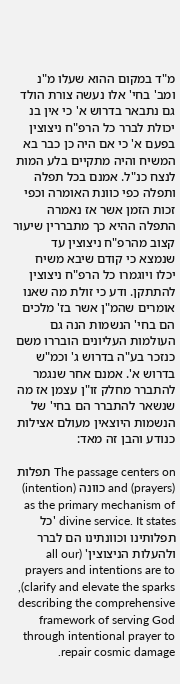מ"ד במקום ההוא שעלו מ"נ ומב' בחי' אלו נעשה צורת הולד גם נתבאר בדרוש א' כי אין בנ יכולת לברר כל הרפ"ח ניצוצין בפעם א' כי אם היה כן כבר בא המשיח והיה מתקיים בלע המות לנצח כנ"ל. אמנם בכל תפלה ותפלה כפי כוונת האומרה וכפי זכות הזמן אשר אז נאמרה התפלה ההיא כך מתבררין שיעור קצוב מהרפ"ח ניצוצין עד שנמצא כי קודם שיבא משיח יכלו ויוגמרו כל הרפ"ח ניצוצין להתתקן. ודע כי זולת מה שאנו אומרים שהמ"ן אשר בז' מלכים הם בחי' הנשמות הנה גם העולמות העליונים הובררו משם כנזכר בע"ה בדרוש ג' וכמ"ש בדרוש א'. אמנם אחר שנגמר להתברר מחלק זו"ן עצמן אז מה שנשאר להתברר הם בחי' של הנשמות היוצאין מעולם אצילות כנודע והבן זה מאד:

The passage centers on תפלות (prayers) and כוונה (intention) as the primary mechanism of divine service. It states 'כל תפלותינו וכוונתינו הם לברר ולהעלות הניצוצין' (all our prayers and intentions are to clarify and elevate the sparks), describing the comprehensive framework of serving God through intentional prayer to repair cosmic damage.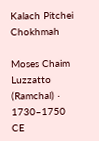Kalach Pitchei Chokhmah

Moses Chaim Luzzatto (Ramchal) · 1730–1750 CE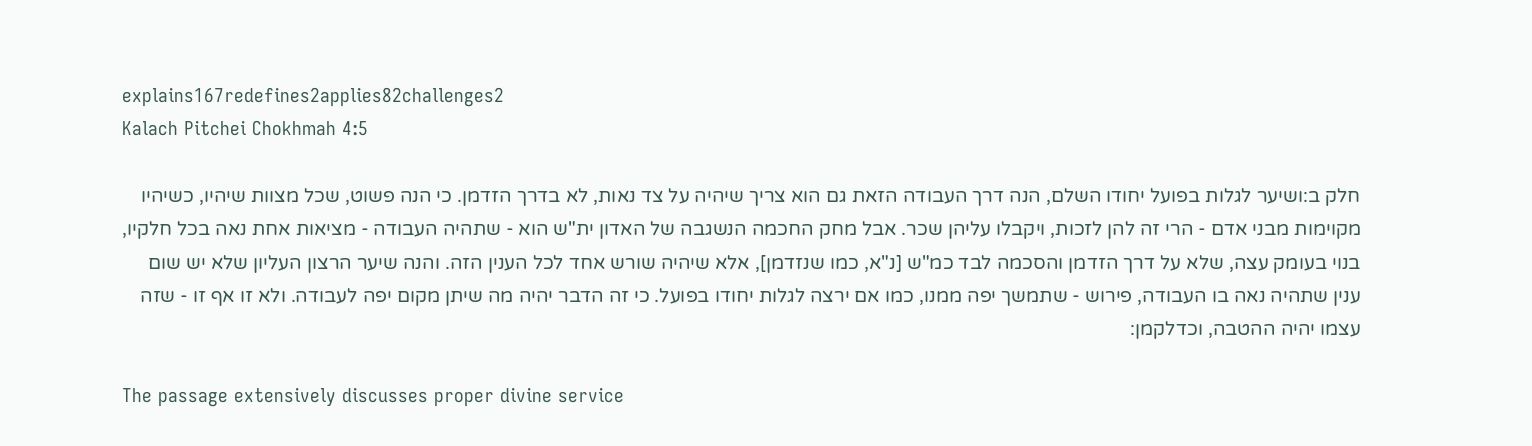explains167redefines2applies82challenges2
Kalach Pitchei Chokhmah 4:5

חלק ב:ושיער לגלות בפועל יחודו השלם, הנה דרך העבודה הזאת גם הוא צריך שיהיה על צד נאות, לא בדרך הזדמן. כי הנה פשוט, שכל מצוות שיהיו, כשיהיו מקוימות מבני אדם - הרי זה להן לזכות, ויקבלו עליהן שכר. אבל מחק החכמה הנשגבה של האדון ית"ש הוא - שתהיה העבודה - מציאות אחת נאה בכל חלקיו, בנוי בעומק עצה, שלא על דרך הזדמן והסכמה לבד כמ"ש [נ"א, כמו שנזדמן], אלא שיהיה שורש אחד לכל הענין הזה. והנה שיער הרצון העליון שלא יש שום ענין שתהיה נאה בו העבודה, פירוש - שתמשך יפה ממנו, כמו אם ירצה לגלות יחודו בפועל. כי זה הדבר יהיה מה שיתן מקום יפה לעבודה. ולא זו אף זו - שזה עצמו יהיה ההטבה, וכדלקמן:

The passage extensively discusses proper divine service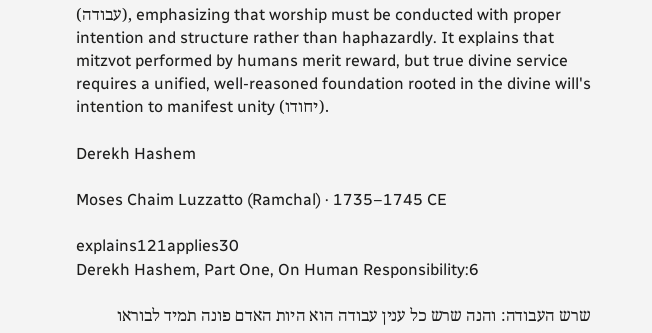(עבודה), emphasizing that worship must be conducted with proper intention and structure rather than haphazardly. It explains that mitzvot performed by humans merit reward, but true divine service requires a unified, well-reasoned foundation rooted in the divine will's intention to manifest unity (יחודו).

Derekh Hashem

Moses Chaim Luzzatto (Ramchal) · 1735–1745 CE

explains121applies30
Derekh Hashem, Part One, On Human Responsibility:6

שרש העבודה: והנה שרש כל ענין עבודה הוא היות האדם פונה תמיד לבוראו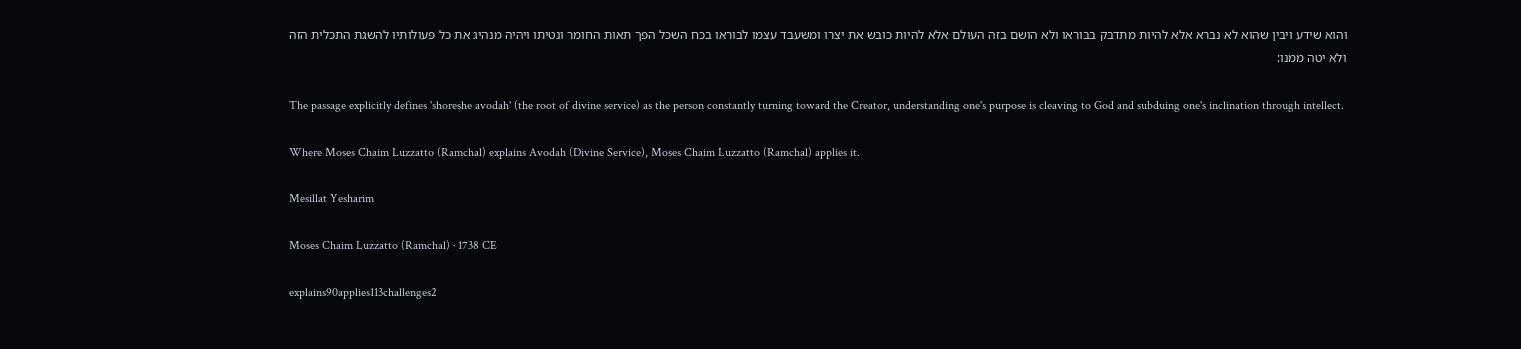והוא שידע ויבין שהוא לא נברא אלא להיות מתדבק בבוראו ולא הושם בזה העולם אלא להיות כובש את יצרו ומשעבד עצמו לבוראו בכח השכל הפך תאות החומר ונטיתו ויהיה מנהיג את כל פעולותיו להשגת התכלית הזה ולא יטה ממנו:

The passage explicitly defines 'shoreshe avodah' (the root of divine service) as the person constantly turning toward the Creator, understanding one's purpose is cleaving to God and subduing one's inclination through intellect.

Where Moses Chaim Luzzatto (Ramchal) explains Avodah (Divine Service), Moses Chaim Luzzatto (Ramchal) applies it.

Mesillat Yesharim

Moses Chaim Luzzatto (Ramchal) · 1738 CE

explains90applies113challenges2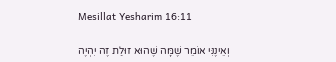Mesillat Yesharim 16:11

וְאֵינֶנִּי אוֹמֵר שֶׁמָּה שֶׁהוּא זוּלַת זֶה יִהְיֶה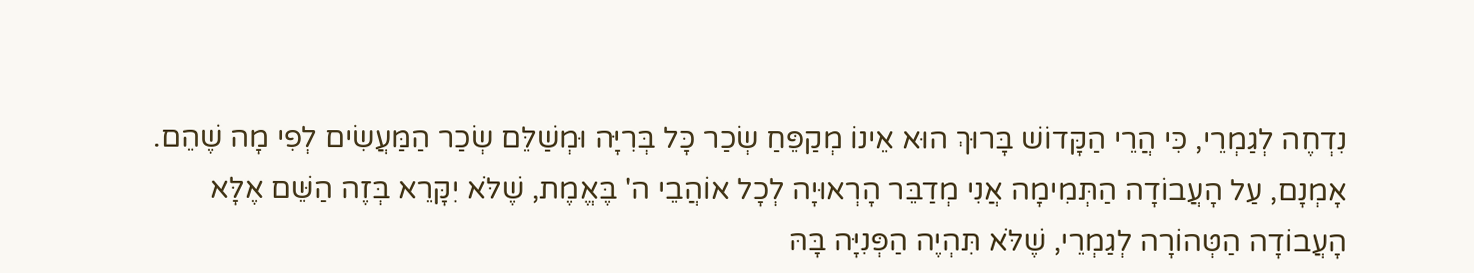נִדְחֶה לְגַמְרֵי, כִּי הֲרֵי הַקָּדוֹשׁ בָּרוּךְ הוּא אֵינוֹ מְקַפֵּחַ שְׂכַר כָּל בְּרִיָּה וּמְשַׁלֵּם שְׂכַר הַמַּעֲשִׂים לְפִי מָה שֶׁהֵם. אָמְנָם, עַל הָעֲבוֹדָה הַתְּמִימָה אֲנִי מְדַבֵּר הָרְאוּיָה לְכָל אוֹהֲבֵי ה' בֶּאֱמֶת, שֶׁלֹּא יִקָּרֵא בְּזֶה הַשֵּׁם אֶלָּא הָעֲבוֹדָה הַטְּהוֹרָה לְגַמְרֵי, שֶׁלֹּא תִּהְיֶה הַפְּנִיָּה בָּהּ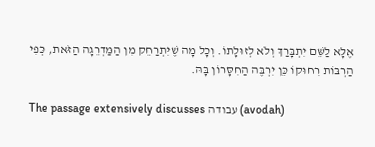אֶלָּא לַשֵּׁם יִתְבָּרַךְ וְלֹא לְזוּלָתוֹ. וְכָל מָה שֶׁיִּתְרַחֵק מִן הַמַּדְרֵגָה הַזֹּאת, כְּפִי הַרְבּוֹת רִחוּקוֹ כֵּן יִרְבֶּה הַחִסָּרוֹן בָּהּ.

The passage extensively discusses עבודה (avodah)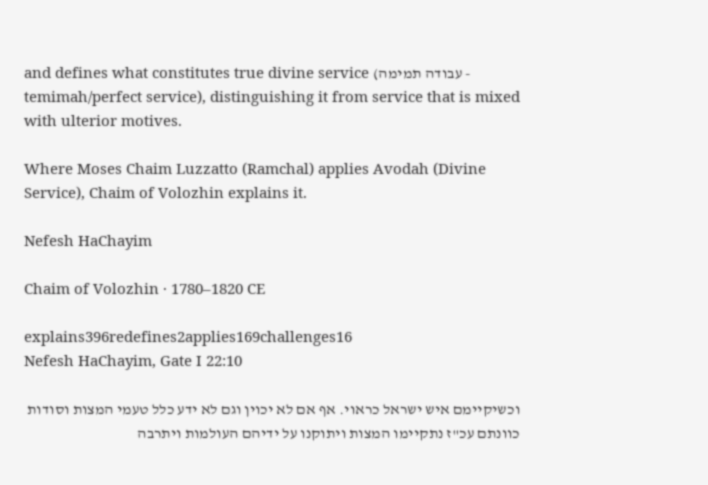and defines what constitutes true divine service (עבודה תמימה - temimah/perfect service), distinguishing it from service that is mixed with ulterior motives.

Where Moses Chaim Luzzatto (Ramchal) applies Avodah (Divine Service), Chaim of Volozhin explains it.

Nefesh HaChayim

Chaim of Volozhin · 1780–1820 CE

explains396redefines2applies169challenges16
Nefesh HaChayim, Gate I 22:10

וכשיקיימם איש ישראל כראוי. אף אם לא יכוין וגם לא ידע כלל טעמי המצות וסודות כוונתם עכ"ז נתקיימו המצות ויתוקנו על ידיהם העולמות ויתרבה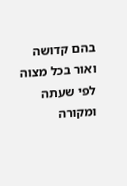בהם קדושה ואור בכל מצוה לפי שעתה ומקורה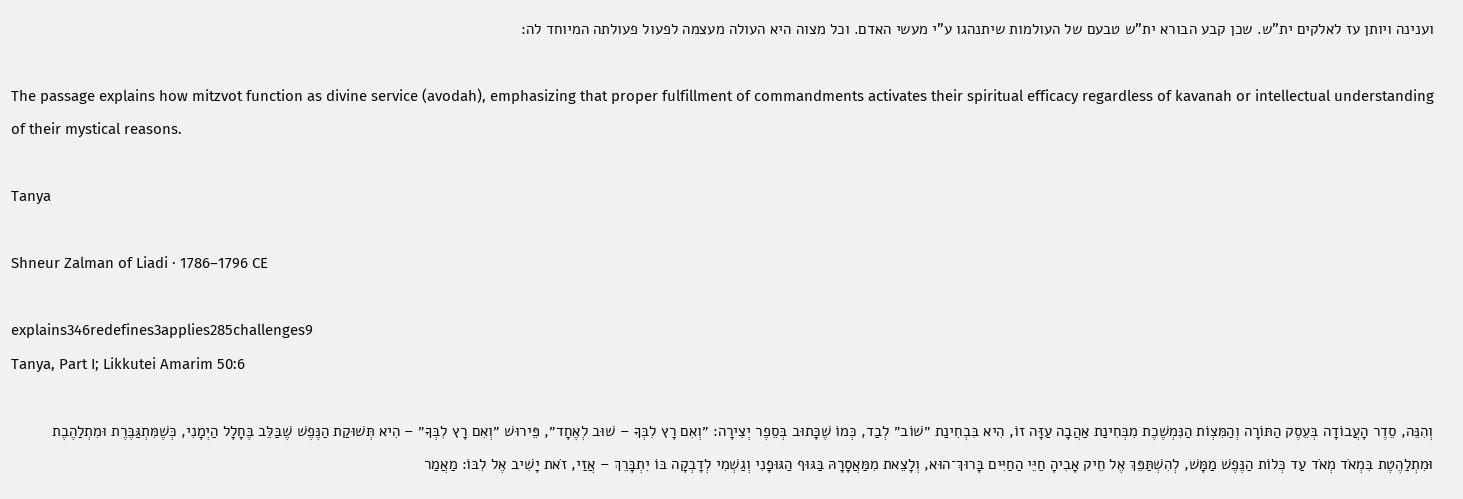וענינה ויותן עז לאלקים ית"ש. שכן קבע הבורא ית"ש טבעם של העולמות שיתנהגו ע"י מעשי האדם. וכל מצוה היא העולה מעצמה לפעול פעולתה המיוחד לה:

The passage explains how mitzvot function as divine service (avodah), emphasizing that proper fulfillment of commandments activates their spiritual efficacy regardless of kavanah or intellectual understanding of their mystical reasons.

Tanya

Shneur Zalman of Liadi · 1786–1796 CE

explains346redefines3applies285challenges9
Tanya, Part I; Likkutei Amarim 50:6

וְהִנֵּה, סֵדֶר הָעֲבוֹדָה בְּעֵסֶק הַתּוֹרָה וְהַמִּצְוֹת הַנִּמְשֶׁכֶת מִבְּחִינַת אַהֲבָה עַזָּה זוֹ, הִיא בִּבְחִינַת ״שׁוֹב״ לְבַד, כְּמוֹ שֶׁכָּתוּב בְּסֵפֶר יְצִירָה: ״וְאִם רָץ לִבְּךָ – שׁוּב לְאֶחָד״, פֵּירוּשׁ ״וְאִם רָץ לִבְּךָ״ – הִיא תְּשׁוּקַת הַנֶּפֶשׁ שֶׁבַּלֵּב בֶּחָלָל הַיְמָנִי, כְּשֶׁמִּתְגַּבֶּרֶת וּמִתְלַהֶבֶת וּמִתְלַהֶטֶת בִּמְאֹד מְאֹד עַד כְּלוֹת הַנֶּפֶשׁ מַמָּשׁ, לְהִשְׁתַּפֵּךְ אֶל חֵיק אָבִיהָ חַיֵּי הַחַיִּים בָּרוּךְ־הוּא, וְלָצֵאת מִמַּאֲסָרָהּ בַּגּוּף הַגּוּפָנִי וְגַשְׁמִי לְדָבְקָה בּוֹ יִתְבָּרֵךְ – אֲזַי, זֹאת יָשִׁיב אֶל לִבּוֹ: מַאֲמַר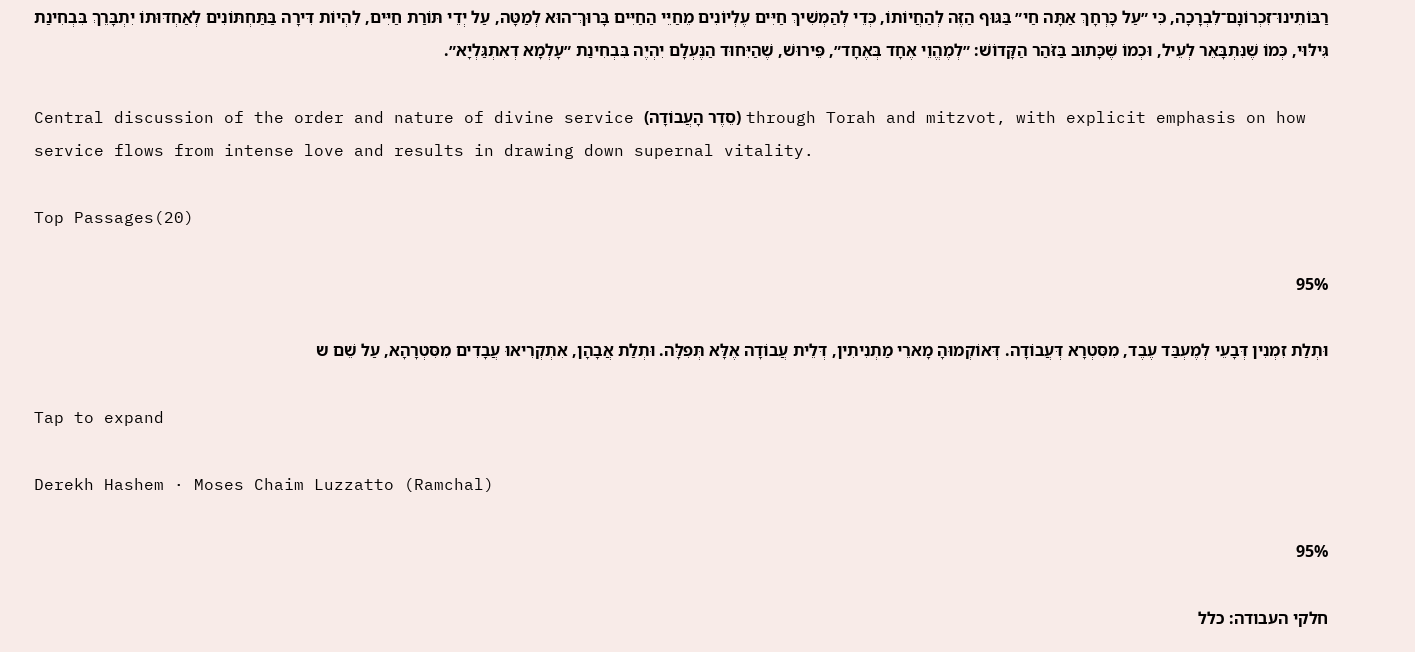רַבּוֹתֵינוּ־זִכְרוֹנָם־לִבְרָכָה, כִּי ״עַל כָּרְחָךְ אַתָּה חַי״ בַּגּוּף הַזֶּה לְהַחֲיוֹתוֹ, כְּדֵי לְהַמְשִׁיךְ חַיִּים עֶלְיוֹנִים מֵחַיֵּי הַחַיִּים בָּרוּךְ־הוּא לְמַטָּה, עַל יְדֵי תּוֹרַת חַיִּים, לִהְיוֹת דִּירָה בַּתַּחְתּוֹנִים לְאַחְדּוּתוֹ יִתְבָּרֵךְ בִּבְחִינַת גִּילּוּי, כְּמוֹ שֶׁנִּתְבָּאֵר לְעֵיל, וּכְמוֹ שֶׁכָּתוּב בַּזֹּהַר הַקָּדוֹשׁ: ״לְמֶהֱוֵי אֶחָד בְּאֶחָד״, פֵּירוּשׁ, שֶׁהַיִּחוּד הַנֶּעְלָם יִהְיֶה בִּבְחִינַת ״עָלְמָא דְאִתְגַּלְיָא״.

Central discussion of the order and nature of divine service (סֵדֶר הָעֲבוֹדָה) through Torah and mitzvot, with explicit emphasis on how service flows from intense love and results in drawing down supernal vitality.

Top Passages(20)

95%

וּתְלַת זִמְנִין דְּבָעֵי לְמֶעְבַּד עֶבֶד, מִסִּטְרָא דְּעֲבוֹדָה. דְּאוֹקְמוּהָ מָארֵי מַתְנִיתִין, דְּלֵית עֲבוֹדָה אֶלָּא תְּפִלָּה. וּתְלַת אֲבָהָן, אִתְקְרִיאוּ עֲבָדִים מִסִּטְרָהָא, עַל שֵׁם ש

Tap to expand

Derekh Hashem · Moses Chaim Luzzatto (Ramchal)

95%

חלקי העבודה: כלל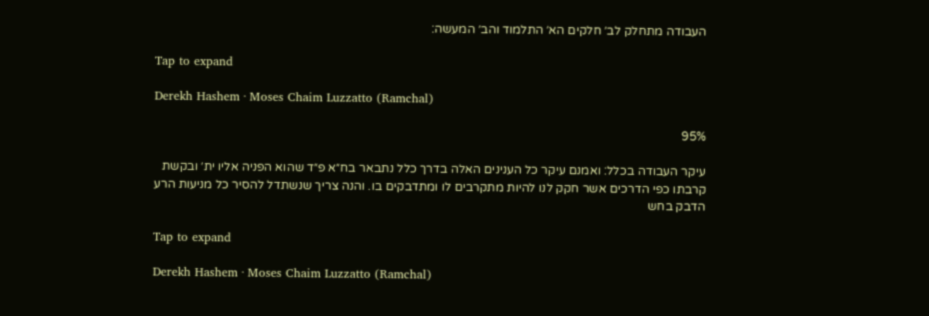העבודה מתחלק לב׳ חלקים הא׳ התלמוד והב׳ המעשה:

Tap to expand

Derekh Hashem · Moses Chaim Luzzatto (Ramchal)

95%

עיקר העבודה בכלל: ואמנם עיקר כל הענינים האלה בדרך כלל נתבאר בח״א פ״ד שהוא הפניה אליו ית׳ ובקשת קרבתו כפי הדרכים אשר חקק לנו להיות מתקרבים לו ומתדבקים בו. והנה צריך שנשתדל להסיר כל מניעות הרע הדבק בחש

Tap to expand

Derekh Hashem · Moses Chaim Luzzatto (Ramchal)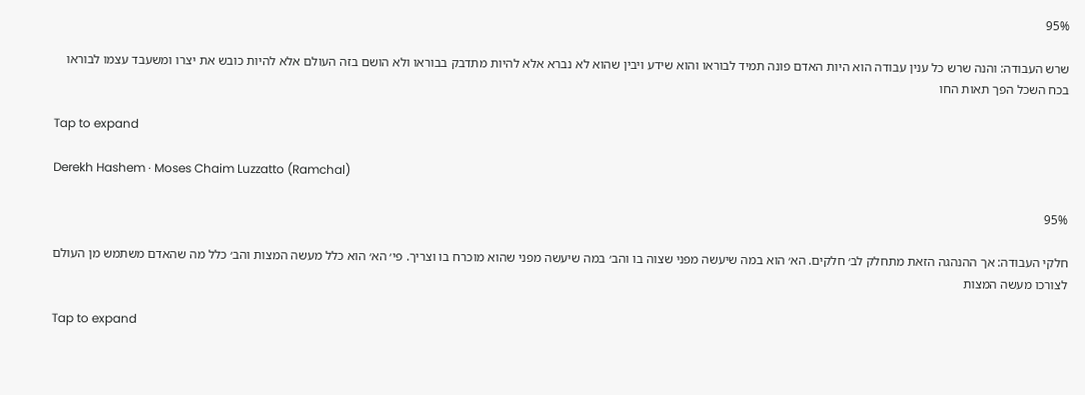95%

שרש העבודה: והנה שרש כל ענין עבודה הוא היות האדם פונה תמיד לבוראו והוא שידע ויבין שהוא לא נברא אלא להיות מתדבק בבוראו ולא הושם בזה העולם אלא להיות כובש את יצרו ומשעבד עצמו לבוראו בכח השכל הפך תאות החו

Tap to expand

Derekh Hashem · Moses Chaim Luzzatto (Ramchal)

95%

חלקי העבודה: אך ההנהגה הזאת מתחלק לב׳ חלקים. הא׳ הוא במה שיעשה מפני שצוה בו והב׳ במה שיעשה מפני שהוא מוכרח בו וצריך. פי׳ הא׳ הוא כלל מעשה המצות והב׳ כלל מה שהאדם משתמש מן העולם לצורכו מעשה המצות

Tap to expand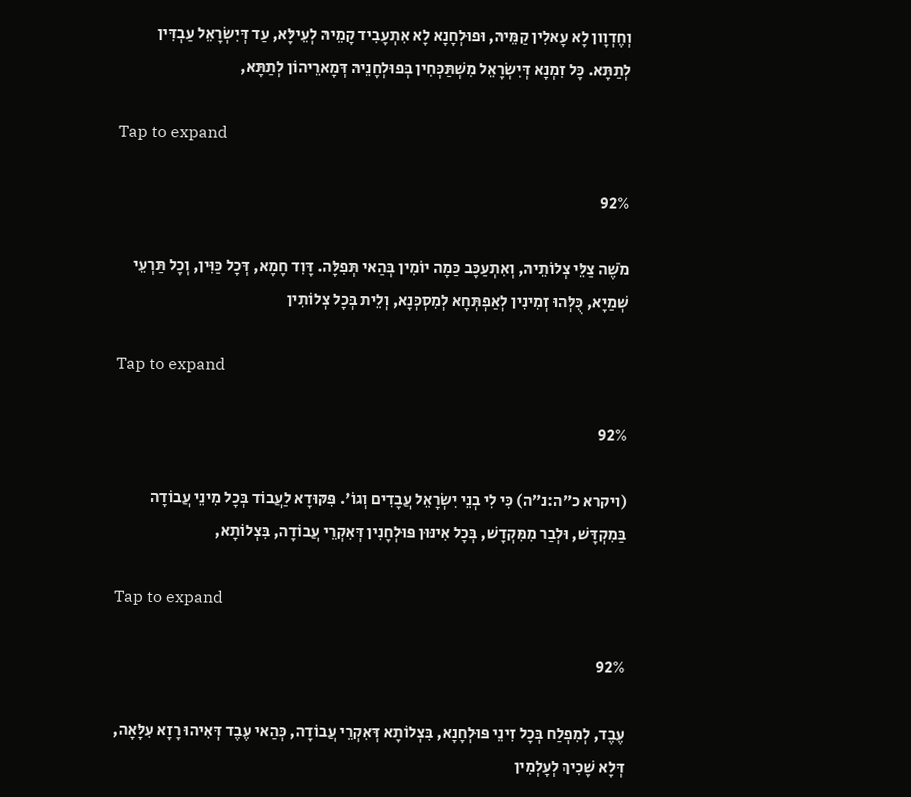וְחֶדְוָון לָא עָאלִין קַמֵּיהּ, וּפוּלְחָנָא לָא אִתְעָבִיד קָמֵיהּ לְעֵילָּא, עַד דְּיִשְׂרָאֵל עַבְדִּין לְתַתָּא. כָּל זִמְנָא דְּיִשְׂרָאֵל מִשְׁתַּכְּחִין בְּפוּלְחָנֵיהּ דְּמָארֵיהוֹן לְתַתָּא,

Tap to expand

92%

מֹשֶׁה צַלֵּי צְלוֹתֵיהּ, וְאִתְעַכָּב כַּמָה יוֹמִין בְּהַאי תְּפִלָּה. דָּוִד חָמָא, דְּכָל כַּוִּין, וְכָל תַּרְעֵי שְׁמַיָא, כֻּלְּהוּ זְמִינִין לְאַפְתְּחָא לְמִסְכְּנָא, וְלֵית בְּכָל צְלוֹתִין

Tap to expand

92%

(ויקרא כ״ה:נ״ה) כִּי לִי בְנֵי יִשְׂרָאֵל עֲבָדִים וְגוֹ'. פִּקּוּדָא לַעֲבוֹד בְּכָל מִינֵי עֲבוֹדָה בַּמִקְדָּשׁ, וּלְבַר מִמִּקְדָשׁ, בְּכָל אִינּוּן פּוּלְחָנִין דְּאִקְרֵי עֲבוֹדָה, בִּצְלוֹתָא,

Tap to expand

92%

עֶבֶד, לְמִפְלַח בְּכָל זִינֵי פּוּלְחָנָא, בִּצְלוֹתָא דְּאִקְרֵי עֲבוֹדָה, כְּהַאי עֶבֶד דְּאִיהוּ רָזָא עִלָּאָה, דְּלָא שָׁכִיךְ לְעָלְמִין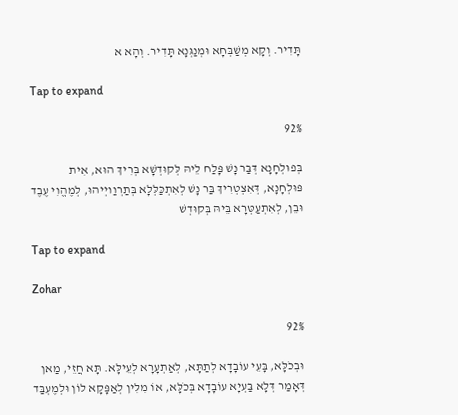תָּדִיר. וְקָא מְשַׁבְּחָא וּמְנַגְּנָא תָּדִיר. וְהָא א

Tap to expand

92%

בְּפוּלְחָנָא דְּבַּר נָשׁ פָּלַח לֵיהּ לְּקוּדְשָׁא בְּרִיךְ הוּא, אִית פּוּלְחָנָא, דְּאִצְטְרִיךְ בַּר נָשׁ לְאִתְכַּלְּלָא בְּתַרְוַויְיהוּ, לְמֶהֱוִי עֶבֶד וּבֵן, לְאִתְעַטְּרָא בֵּיהּ בְּקוּדְשׁ

Tap to expand

Zohar

92%

וּבְכֹלָּא, בָּעֵי עוֹבָדָא לְתַתָּא, לְאַתְעָרָא לְעֵילָּא. תָּא חֲזֵי, מַאן דְּאָמַר דְּלָא בַּעְיָא עוֹבָדָא בְּכֹלָּא, אוֹ מִלִּין לְאַפָּקָא לוֹן וּלְמֶעְבַּד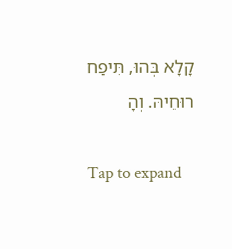קָלָא בְּהוּ, תִּיפַח רוּחֵיהּ. וְהָ

Tap to expand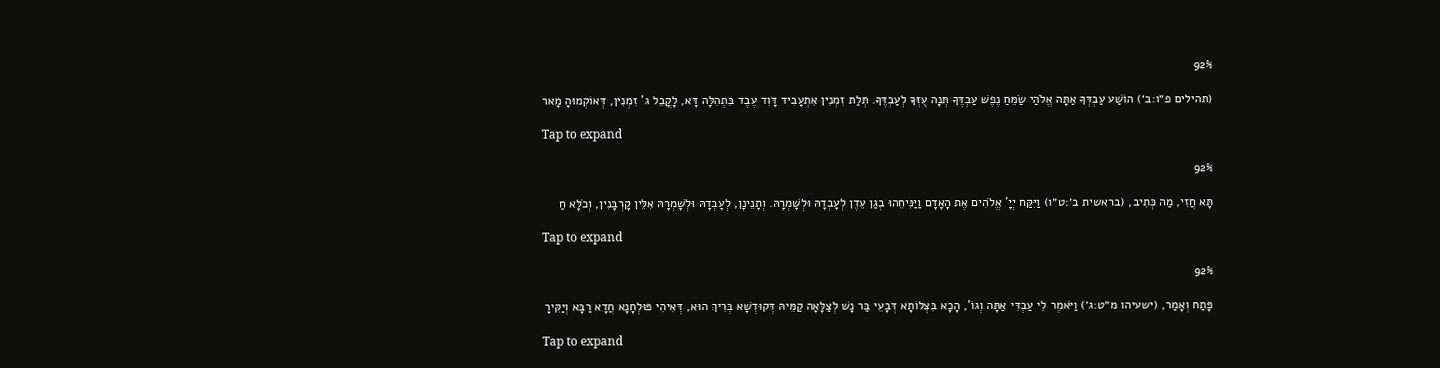92%

(תהילים פ״ו:ב׳) הוֹשַׁע עַבְדְּךָ אַתָּה אֱלֹהַי שַׂמֵּחַ נֶפֶשׁ עַבְדֶּךָ תְּנָה עֻזְּךָ לְעַבְדֶּךָ. תְּלַת זִמְנִין אִתְעָבִיד דָּוִד עֶבֶד בִּתְהִלָּה דָּא, לָקֳבֵל ג' זִמְנִין, דְּאוֹקְמוּהָ מָאר

Tap to expand

92%

תָּא חֲזִי, מַה כְּתִיב, (בראשית ב׳:ט״ו) וַיִּקַּח יְיָ' אֱלֹהִים אֶת הָאָדָם וַיַּנִּיחֵהוּ בְגַן עֵדֶן לְעָבְדָהּ וּלְשָׁמְרָהּ. וְתָנֵינָן, לְעָבְדָהּ וּלְשָׁמְרָהּ אִלֵּין קָרְבָּנִין, וְכֹלָּא חַ

Tap to expand

92%

פָּתַח וְאָמַר, (ישעיהו מ״ט:ג׳) וַיֹּאמֶר לִי עַבְדִּי אַתָּה וְגוֹ', הָכָא בִּצְלוֹתָא דְּבָעֵי בַּר נָשׁ לְצַלָּאָה קַמֵּיהּ דְּקוּדְשָׁא בְּרִיךְ הוּא, דְּאִיהִי פּוּלְחָנָא חֲדָא רַבָּא וְיַקִּירָ

Tap to expand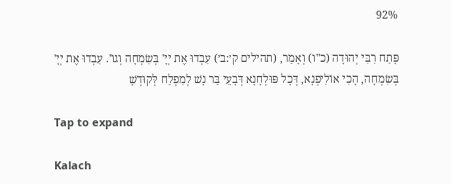92%

פָּתַח רִבִּי יְהוּדָה (כ"ו) וְאָמַר, (תהילים ק׳:ב׳) עִבְדוּ אֶת יְיָ' בְּשִׂמְחָה וְגוֹ'. עִבְדוּ אֶת יְיָ' בְּשִׂמְחָה, הָכִי אוֹלִיפְנָא, דְּכָל פּוּלְחָנָא דְּבָעֵי בַּר נָשׁ לְמִפְלַח לְּקוּדְשָׁ

Tap to expand

Kalach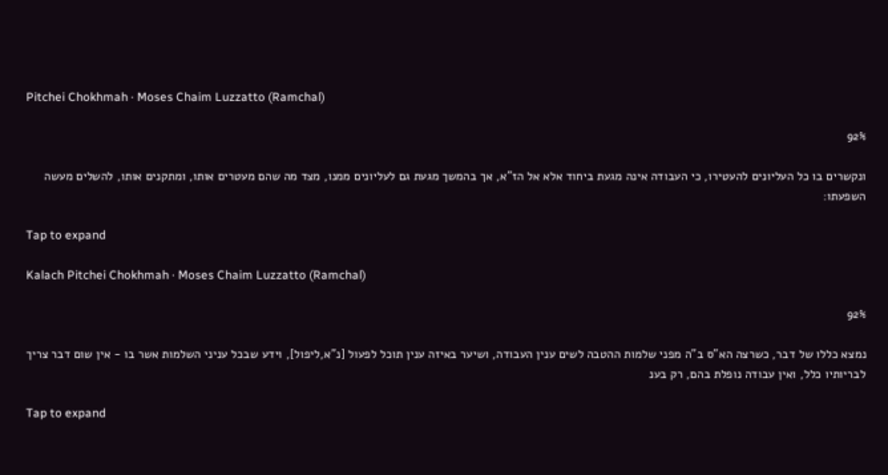Pitchei Chokhmah · Moses Chaim Luzzatto (Ramchal)

92%

ונקשרים בו כל העליונים להעטירו, כי העבודה אינה מגעת ביחוד אלא אל הז"א, אך בהמשך מגעת גם לעליונים ממנו, מצד מה שהם מעטרים אותו, ומתקנים אותו, להשלים מעשה השפעתו:

Tap to expand

Kalach Pitchei Chokhmah · Moses Chaim Luzzatto (Ramchal)

92%

נמצא כללו של דבר, כשרצה הא"ס ב"ה מפני שלמות ההטבה לשים ענין העבודה, ושיער באיזה ענין תוכל לפעול [נ"א,ליפול], וידע שבכל עניני השלמות אשר בו - אין שום דבר צריך לבריותיו כלל, ואין עבודה נופלת בהם, רק בענ

Tap to expand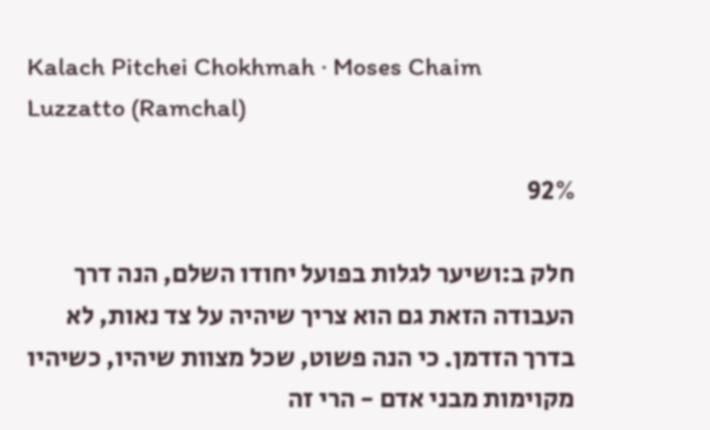Kalach Pitchei Chokhmah · Moses Chaim Luzzatto (Ramchal)

92%

חלק ב:ושיער לגלות בפועל יחודו השלם, הנה דרך העבודה הזאת גם הוא צריך שיהיה על צד נאות, לא בדרך הזדמן. כי הנה פשוט, שכל מצוות שיהיו, כשיהיו מקוימות מבני אדם - הרי זה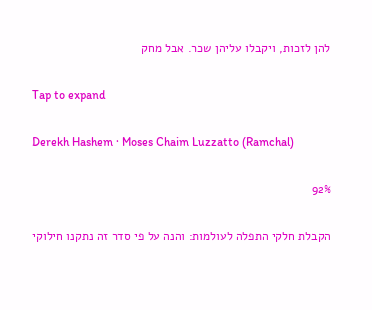להן לזכות, ויקבלו עליהן שכר. אבל מחק

Tap to expand

Derekh Hashem · Moses Chaim Luzzatto (Ramchal)

92%

הקבלת חלקי התפלה לעולמות: והנה על פי סדר זה נתקנו חילוקי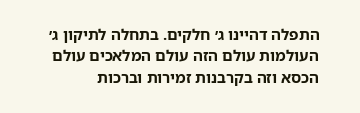התפלה דהיינו ג׳ חלקים. בתחלה לתיקון ג׳ העולמות עולם הזה עולם המלאכים עולם הכסא וזה בקרבנות זמירות וברכות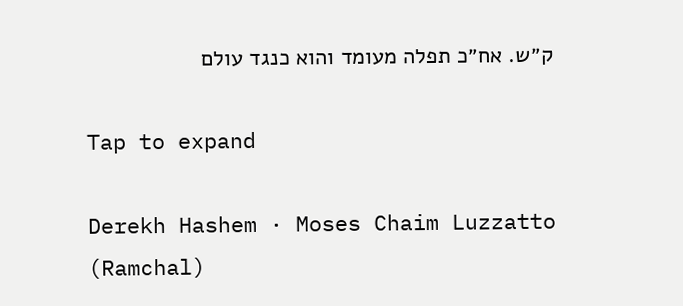ק״ש. אח״כ תפלה מעומד והוא כנגד עולם

Tap to expand

Derekh Hashem · Moses Chaim Luzzatto (Ramchal)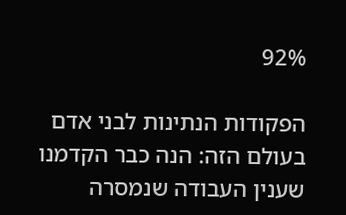92%

הפקודות הנתינות לבני אדם בעולם הזה: הנה כבר הקדמנו שענין העבודה שנמסרה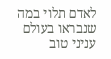לאדם תלוי במה שנבראו בעולם עניני טוב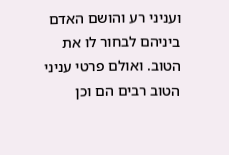ועניני רע והושם האדם ביניהם לבחור לו את הטוב. ואולם פרטי עניני הטוב רבים הם וכן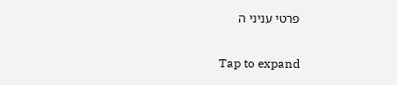פרטי עניני ה

Tap to expand